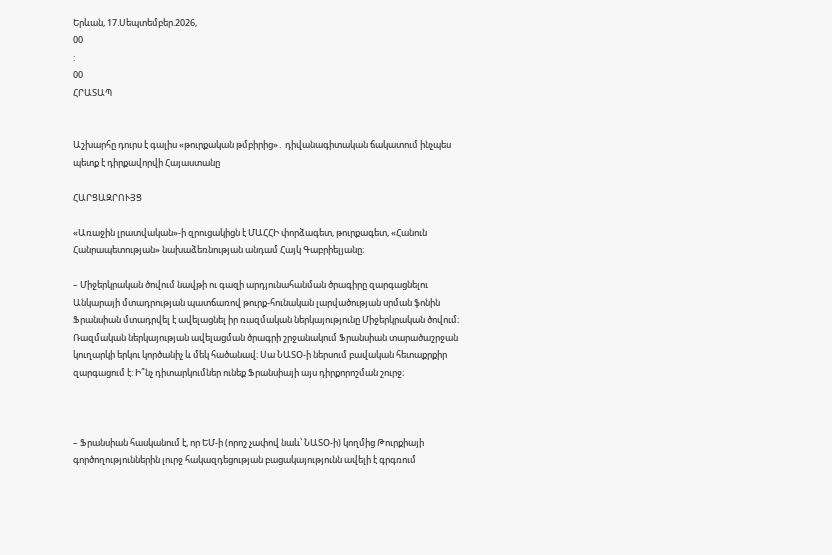Երևան, 17.Սեպտեմբեր.2026,
00
:
00
ՀՐԱՏԱՊ


Աշխարհը դուրս է գալիս «թուրքական թմբիրից»․ դիվանագիտական ճակատում ինչպես պետք է դիրքավորվի Հայաստանը

ՀԱՐՑԱԶՐՈՒՅՑ

«Առաջին լրատվական»-ի զրուցակիցն է ՄԱՀՀԻ փորձագետ, թուրքագետ, «Հանուն Հանրապետության» նախաձեռնության անդամ Հայկ Գաբրիելյանը։

– Միջերկրական ծովում նավթի ու գազի արդյունահանման ծրագիրը զարգացնելու Անկարայի մտադրության պատճառով թուրք-հունական լարվածության սրման ֆոնին Ֆրանսիան մտադրվել է ավելացնել իր ռազմական ներկայությունը Միջերկրական ծովում։ Ռազմական ներկայության ավելացման ծրագրի շրջանակում Ֆրանսիան տարածաշրջան կուղարկի երկու կործանիչ և մեկ հածանավ։ Սա ՆԱՏՕ-ի ներսում բավական հետաքրքիր զարգացում է: Ի՞նչ դիտարկումներ ունեք Ֆրանսիայի այս դիրքորոշման շուրջ։



– Ֆրանսիան հասկանում է, որ ԵՄ-ի (որոշ չափով նաև՝ ՆԱՏՕ-ի) կողմից Թուրքիայի գործողություններին լուրջ հակազդեցության բացակայությունն ավելի է գրգռում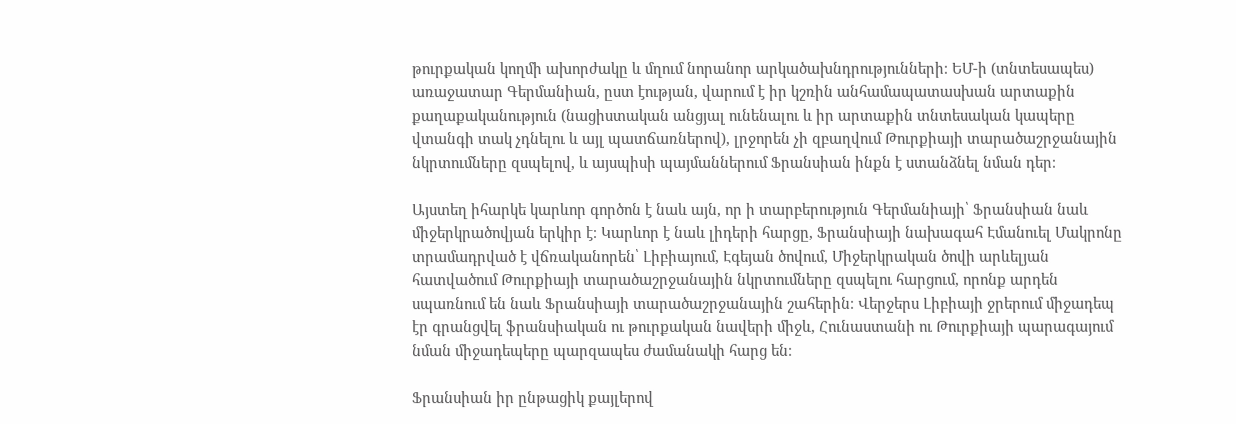թուրքական կողմի ախորժակը և մղում նորանոր արկածախնդրությունների։ ԵՄ-ի (տնտեսապես) առաջատար Գերմանիան, ըստ էության, վարում է իր կշռին անհամապատասխան արտաքին քաղաքականություն (նացիստական անցյալ ունենալու և իր արտաքին տնտեսական կապերը վտանգի տակ չդնելու և այլ պատճառներով), լրջորեն չի զբաղվում Թուրքիայի տարածաշրջանային նկրտումները զսպելով, և այսպիսի պայմաններում Ֆրանսիան ինքն է ստանձնել նման դեր։

Այստեղ իհարկե կարևոր գործոն է նաև այն, որ ի տարբերություն Գերմանիայի՝ Ֆրանսիան նաև միջերկրածովյան երկիր է։ Կարևոր է նաև լիդերի հարցը, Ֆրանսիայի նախագահ Էմանուել Մակրոնը տրամադրված է վճռականորեն՝ Լիբիայում, Էգեյան ծովում, Միջերկրական ծովի արևելյան հատվածում Թուրքիայի տարածաշրջանային նկրտումները զսպելու հարցում, որոնք արդեն սպառնում են նաև Ֆրանսիայի տարածաշրջանային շահերին։ Վերջերս Լիբիայի ջրերում միջադեպ էր գրանցվել ֆրանսիական ու թուրքական նավերի միջև, Հունաստանի ու Թուրքիայի պարագայում նման միջադեպերը պարզապես ժամանակի հարց են։

Ֆրանսիան իր ընթացիկ քայլերով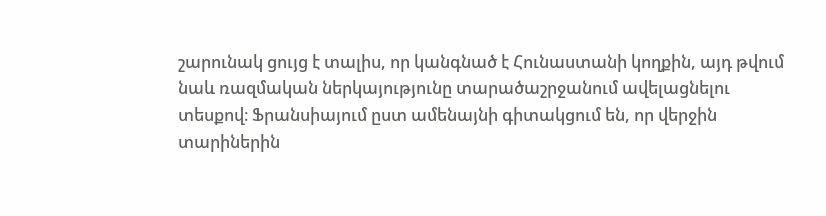շարունակ ցույց է տալիս, որ կանգնած է Հունաստանի կողքին, այդ թվում նաև ռազմական ներկայությունը տարածաշրջանում ավելացնելու տեսքով։ Ֆրանսիայում ըստ ամենայնի գիտակցում են, որ վերջին տարիներին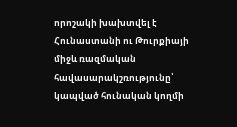որոշակի խախտվել է Հունաստանի ու Թուրքիայի միջև ռազմական հավասարակշռությունը՝ կապված հունական կողմի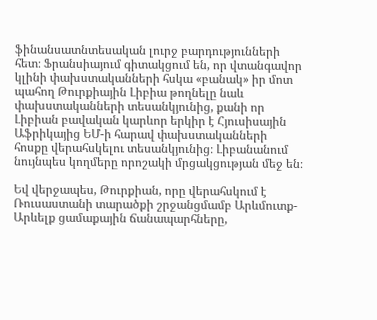ֆինանսատնտեսական լուրջ բարդությունների հետ։ Ֆրանսիայում գիտակցում են, որ վտանգավոր կլինի փախստականների հսկա «բանակ» իր մոտ պահող Թուրքիային Լիբիա թողնելը նաև փախստականների տեսանկյունից, քանի որ Լիբիան բավական կարևոր երկիր է Հյուսիսային Աֆրիկայից ԵՄ-ի հարավ փախստականների հոսքը վերահսկելու տեսանկյունից։ Լիբանանում նույնպես կողմերը որոշակի մրցակցության մեջ են։

Եվ վերջապես, Թուրքիան, որը վերահսկում է Ռուսաստանի տարածքի շրջանցմամբ Արևմուտք-Արևելք ցամաքային ճանապարհները,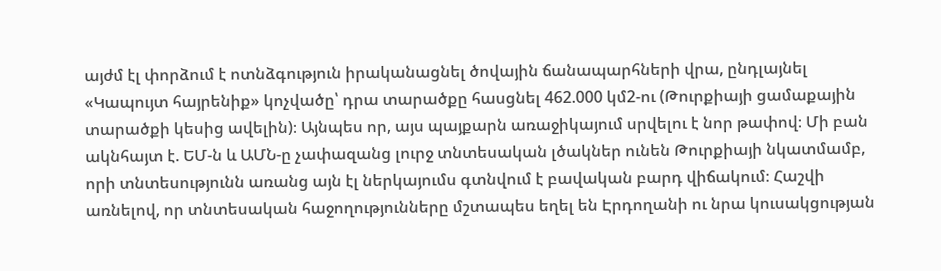այժմ էլ փորձում է ոտնձգություն իրականացնել ծովային ճանապարհների վրա, ընդլայնել «Կապույտ հայրենիք» կոչվածը՝ դրա տարածքը հասցնել 462.000 կմ2-ու (Թուրքիայի ցամաքային տարածքի կեսից ավելին)։ Այնպես որ, այս պայքարն առաջիկայում սրվելու է նոր թափով։ Մի բան ակնհայտ է. ԵՄ-ն և ԱՄՆ-ը չափազանց լուրջ տնտեսական լծակներ ունեն Թուրքիայի նկատմամբ, որի տնտեսությունն առանց այն էլ ներկայումս գտնվում է բավական բարդ վիճակում։ Հաշվի առնելով, որ տնտեսական հաջողությունները մշտապես եղել են Էրդողանի ու նրա կուսակցության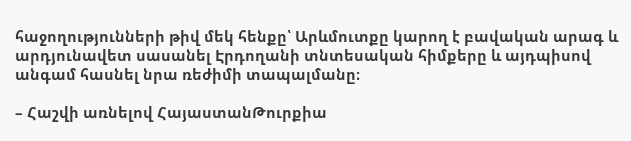հաջողությունների թիվ մեկ հենքը՝ Արևմուտքը կարող է բավական արագ և արդյունավետ սասանել Էրդողանի տնտեսական հիմքերը և այդպիսով անգամ հասնել նրա ռեժիմի տապալմանը։

– Հաշվի առնելով ՀայաստանԹուրքիա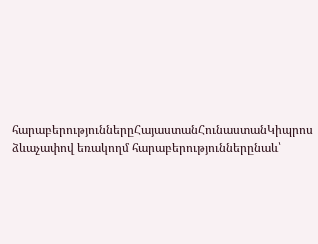հարաբերություններըՀայաստանՀունաստանԿիպրոս ձևաչափով եռակողմ հարաբերություններընաև՝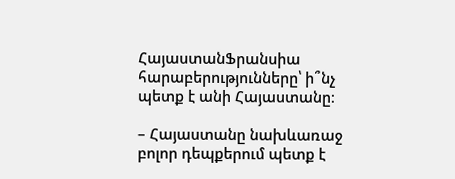ՀայաստանՖրանսիա հարաբերությունները՝ ի՞նչ պետք է անի Հայաստանը։

– Հայաստանը նախևառաջ բոլոր դեպքերում պետք է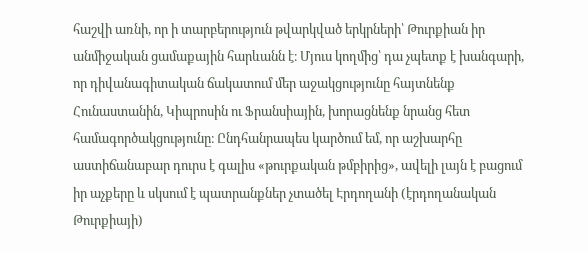հաշվի առնի, որ ի տարբերություն թվարկված երկրների՝ Թուրքիան իր անմիջական ցամաքային հարևանն է։ Մյուս կողմից՝ դա չպետք է խանգարի, որ դիվանագիտական ճակատում մեր աջակցությունը հայտնենք Հունաստանին, Կիպրոսին ու Ֆրանսիային, խորացնենք նրանց հետ համագործակցությունը։ Ընդհանրապես կարծում եմ, որ աշխարհը աստիճանաբար դուրս է գալիս «թուրքական թմբիրից», ավելի լայն է բացում իր աչքերը և սկսում է պատրանքներ չտածել Էրդողանի (էրդողանական Թուրքիայի)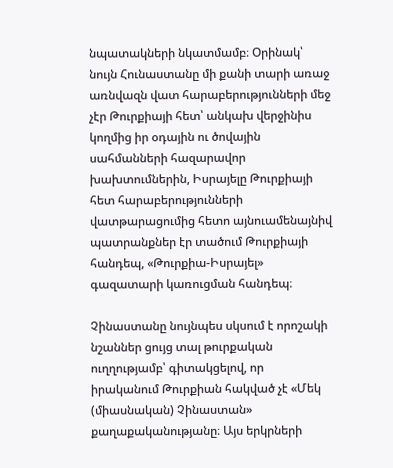նպատակների նկատմամբ։ Օրինակ՝ նույն Հունաստանը մի քանի տարի առաջ առնվազն վատ հարաբերությունների մեջ չէր Թուրքիայի հետ՝ անկախ վերջինիս կողմից իր օդային ու ծովային սահմանների հազարավոր խախտումներին, Իսրայելը Թուրքիայի հետ հարաբերությունների վատթարացումից հետո այնուամենայնիվ պատրանքներ էր տածում Թուրքիայի հանդեպ, «Թուրքիա-Իսրայել» գազատարի կառուցման հանդեպ։

Չինաստանը նույնպես սկսում է որոշակի նշաններ ցույց տալ թուրքական ուղղությամբ՝ գիտակցելով, որ իրականում Թուրքիան հակված չէ «Մեկ (միասնական) Չինաստան» քաղաքականությանը։ Այս երկրների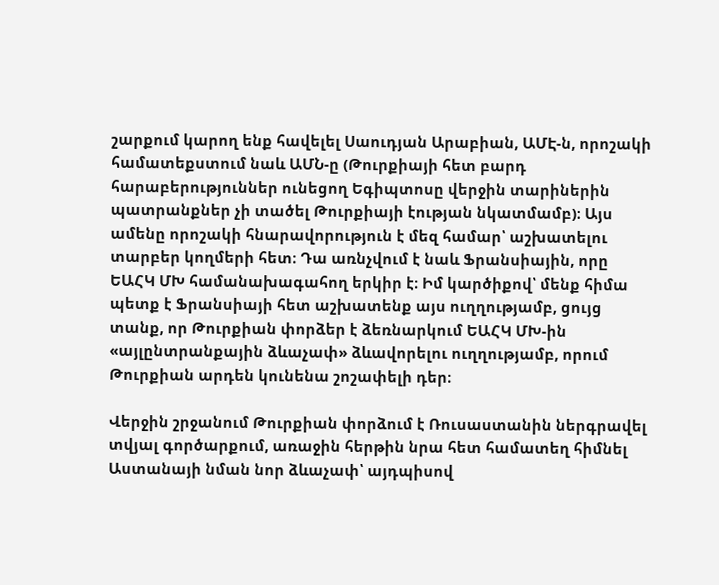շարքում կարող ենք հավելել Սաուդյան Արաբիան, ԱՄԷ-ն, որոշակի համատեքստում նաև ԱՄՆ-ը (Թուրքիայի հետ բարդ հարաբերություններ ունեցող Եգիպտոսը վերջին տարիներին պատրանքներ չի տածել Թուրքիայի էության նկատմամբ)։ Այս ամենը որոշակի հնարավորություն է մեզ համար՝ աշխատելու տարբեր կողմերի հետ։ Դա առնչվում է նաև Ֆրանսիային, որը ԵԱՀԿ ՄԽ համանախագահող երկիր է։ Իմ կարծիքով՝ մենք հիմա պետք է Ֆրանսիայի հետ աշխատենք այս ուղղությամբ, ցույց տանք, որ Թուրքիան փորձեր է ձեռնարկում ԵԱՀԿ ՄԽ-ին «այլընտրանքային ձևաչափ» ձևավորելու ուղղությամբ, որում Թուրքիան արդեն կունենա շոշափելի դեր։

Վերջին շրջանում Թուրքիան փորձում է Ռուսաստանին ներգրավել տվյալ գործարքում, առաջին հերթին նրա հետ համատեղ հիմնել Աստանայի նման նոր ձևաչափ՝ այդպիսով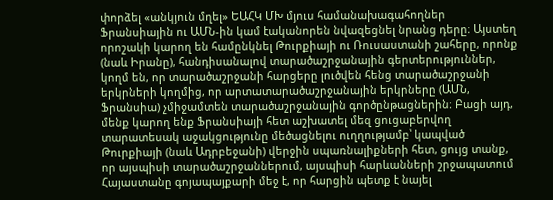փորձել «անկյուն մղել» ԵԱՀԿ ՄԽ մյուս համանախագահողներ Ֆրանսիային ու ԱՄՆ-ին կամ էականորեն նվազեցնել նրանց դերը։ Այստեղ որոշակի կարող են համընկնել Թուրքիայի ու Ռուսաստանի շահերը, որոնք (նաև Իրանը), հանդիսանալով տարածաշրջանային գերտերություններ, կողմ են, որ տարածաշրջանի հարցերը լուծվեն հենց տարածաշրջանի երկրների կողմից, որ արտատարածաշրջանային երկրները (ԱՄՆ, Ֆրանսիա) չմիջամտեն տարածաշրջանային գործընթացներին։ Բացի այդ, մենք կարող ենք Ֆրանսիայի հետ աշխատել մեզ ցուցաբերվող տարատեսակ աջակցությունը մեծացնելու ուղղությամբ՝ կապված Թուրքիայի (նաև Ադրբեջանի) վերջին սպառնալիքների հետ, ցույց տանք, որ այսպիսի տարածաշրջաններում, այսպիսի հարևանների շրջապատում Հայաստանը գոյապայքարի մեջ է, որ հարցին պետք է նայել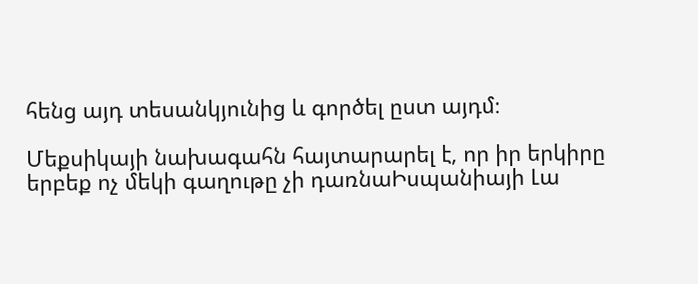հենց այդ տեսանկյունից և գործել ըստ այդմ։

Մեքսիկայի նախագահն հայտարարել է, որ իր երկիրը երբեք ոչ մեկի գաղութը չի դառնաԻսպանիայի Լա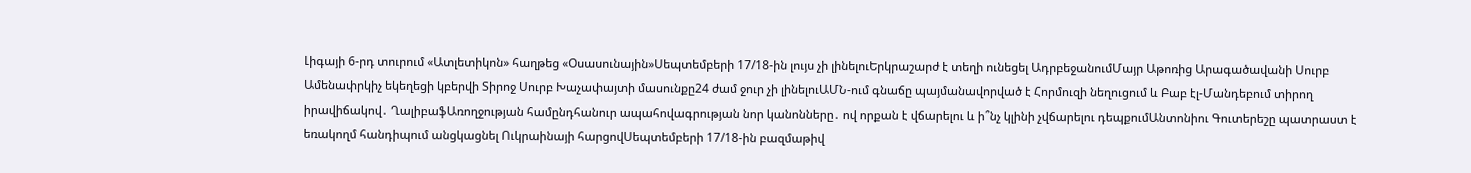Լիգայի 6-րդ տուրում «Ատլետիկոն» հաղթեց «Օսասունային»Սեպտեմբերի 17/18-ին լույս չի լինելուԵրկրաշարժ է տեղի ունեցել ԱդրբեջանումՄայր Աթոռից Արագածավանի Սուրբ Ամենափրկիչ եկեղեցի կբերվի Տիրոջ Սուրբ Խաչափայտի մասունքը24 ժամ ջուր չի լինելուԱՄՆ-ում գնաճը պայմանավորված է Հորմուզի նեղուցում և Բաբ էլ-Մանդեբում տիրող իրավիճակով․ ՂալիբաֆԱռողջության համընդհանուր ապահովագրության նոր կանոնները․ ով որքան է վճարելու և ի՞նչ կլինի չվճարելու դեպքումԱնտոնիու Գուտերեշը պատրաստ է եռակողմ հանդիպում անցկացնել Ուկրաինայի հարցովՍեպտեմբերի 17/18-ին բազմաթիվ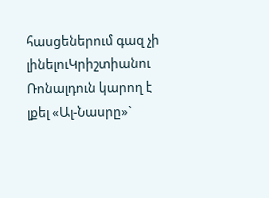հասցեներում գազ չի լինելուԿրիշտիանու Ռոնալդուն կարող է լքել «Ալ-Նասրը»`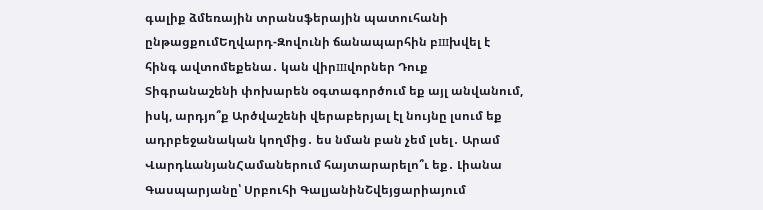գալիք ձմեռային տրանսֆերային պատուհանի ընթացքումԵղվարդ-Զովունի ճանապարհին բшխվել է հինգ ավտոմեքենա․ կան վիրшվորներ Դուք Տիգրանաշենի փոխարեն օգտագործում եք այլ անվանում, իսկ, արդյո՞ք Արծվաշենի վերաբերյալ էլ նույնը լսում եք ադրբեջանական կողմից․ ես նման բան չեմ լսել․ Արամ ՎարդևանյանՀամաներում հայտարարելո՞ւ եք․ Լիանա Գասպարյանը՝ Սրբուհի ԳալյանինՇվեյցարիայում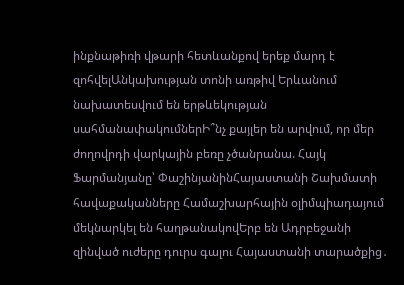ինքնաթիռի վթարի հետևանքով երեք մարդ է զոհվելԱնկախության տոնի առթիվ Երևանում նախատեսվում են երթևեկության սահմանափակումներԻ՞նչ քայլեր են արվում, որ մեր ժողովրդի վարկային բեռը չծանրանա. Հայկ Ֆարմանյանը՝ ՓաշինյանինՀայաստանի Շախմատի հավաքականները Համաշխարհային օլիմպիադայում մեկնարկել են հաղթանակովԵրբ են Ադրբեջանի զինված ուժերը դուրս գալու Հայաստանի տարածքից․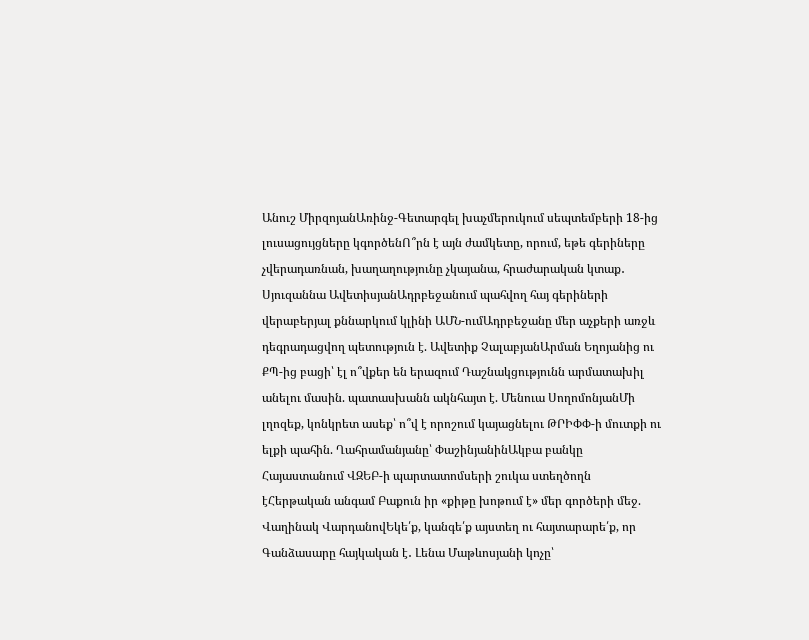Անուշ ՄիրզոյանԱռինջ-Գետարգել խաչմերուկում սեպտեմբերի 18-ից լուսացույցները կգործենՈ՞րն է այն ժամկետը, որում, եթե գերիները չվերադառնան, խաղաղությունը չկայանա, հրաժարական կտաք․ Սյուզաննա ԱվետիսյանԱդրբեջանում պահվող հայ գերիների վերաբերյալ քննարկում կլինի ԱՄՆ-ումԱդրբեջանը մեր աչքերի առջև դեգրադացվող պետություն է. Ավետիք ՉալաբյանԱրման Եղոյանից ու ՔՊ-ից բացի՝ էլ ո՞վքեր են երազում Դաշնակցությունն արմատախիլ անելու մասին. պատասխանն ակնհայտ է. Մենուա ՍողոմոնյանՄի լղոզեք, կոնկրետ ասեք՝ ո՞վ է որոշում կայացնելու ԹՐԻՓՓ-ի մուտքի ու ելքի պահին. Ղահրամանյանը՝ ՓաշինյանինԱկբա բանկը Հայաստանում ՎԶԵԲ-ի պարտատոմսերի շուկա ստեղծողն էՀերթական անգամ Բաքուն իր «քիթը խոթում է» մեր գործերի մեջ. Վաղինակ ՎարդանովԵկե՛ք, կանգե՛ք այստեղ ու հայտարարե՛ք, որ Գանձասարը հայկական է․ Լենա Մաթևոսյանի կոչը՝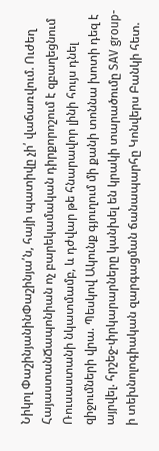Նիկոլ ՓաշինյանինՓաշինյա՛ն, հայի պատիվը չի՛ վաճառվում. Ուժեղ ՀայաստանՃապոնիան ոչ բարեկամական դիրքորոշում է զբաղեցնում Ռուսաստանի նկատմամբ, և դժվար թե հնարավոր լինի հույս դնել զիջումների վրա. Պեսկով Ակունք գյուղում մի քանի տոննա խոտի դեզ է այրվել. հրշեջ-փրկարարները կանխել են կրակի տարածումը SAV group-ի տեխնոլոգիական զարգացման ճանապարհը Կոնվերս Բանկի հետ.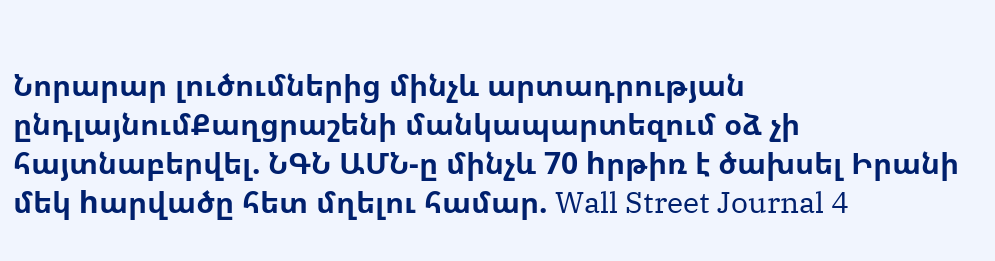Նորարար լուծումներից մինչև արտադրության ընդլայնումՔաղցրաշենի մանկապարտեզում օձ չի հայտնաբերվել. ՆԳՆ ԱՄՆ-ը մինչև 70 hրթիռ է ծախսել Իրանի մեկ hարվածը հետ մղելու համար. Wall Street Journal 4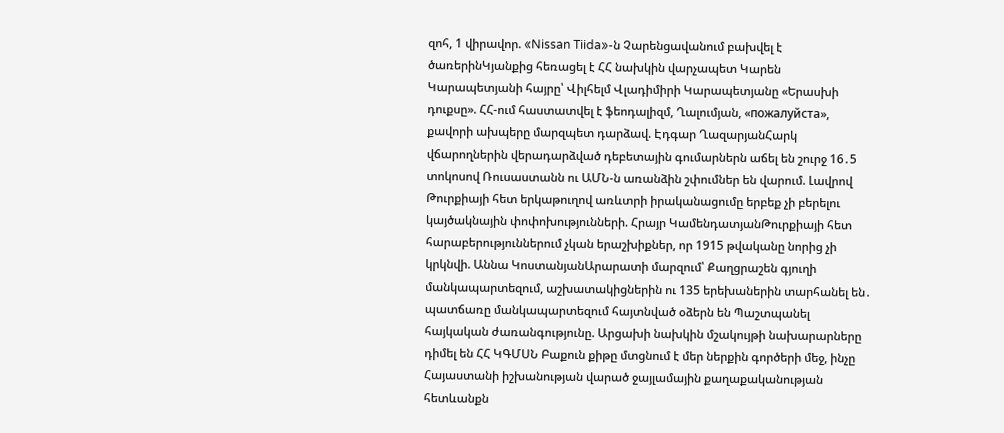զոհ, 1 վիրավոր. «Nissan Tiida»-ն Չարենցավանում բախվել է ծառերինԿյանքից հեռացել է ՀՀ նախկին վարչապետ Կարեն Կարապետյանի հայրը՝ Վիլհելմ Վլադիմիրի Կարապետյանը «Երասխի դուքսը». ՀՀ-ում հաստատվել է ֆեոդալիզմ, Ղալումյան, «пожалуйста», քավորի ախպերը մարզպետ դարձավ. Էդգար ՂազարյանՀարկ վճարողներին վերադարձված դեբետային գումարներն աճել են շուրջ 16․5 տոկոսով Ռուսաստանն ու ԱՄՆ-ն առանձին շփումներ են վարում. Լավրով Թուրքիայի հետ երկաթուղով առևտրի իրականացումը երբեք չի բերելու կայծակնային փոփոխությունների. Հրայր ԿամենդատյանԹուրքիայի հետ հարաբերություններում չկան երաշխիքներ, որ 1915 թվականը նորից չի կրկնվի. Աննա ԿոստանյանԱրարատի մարզում՝ Քաղցրաշեն գյուղի մանկապարտեզում, աշխատակիցներին ու 135 երեխաներին տարհանել են․ պատճառը մանկապարտեզում հայտնված օձերն են Պաշտպանել հայկական ժառանգությունը. Արցախի նախկին մշակույթի նախարարները դիմել են ՀՀ ԿԳՄՍՆ Բաքուն քիթը մտցնում է մեր ներքին գործերի մեջ, ինչը Հայաստանի իշխանության վարած ջայլամային քաղաքականության հետևանքն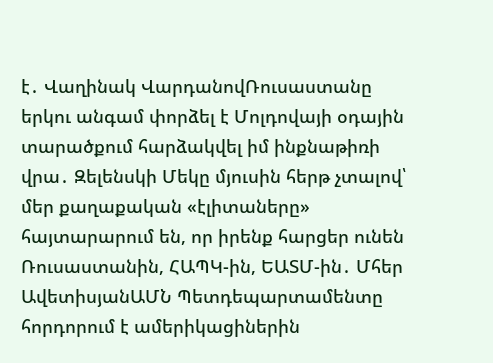է․ Վաղինակ ՎարդանովՌուսաստանը երկու անգամ փորձել է Մոլդովայի օդային տարածքում հարձակվել իմ ինքնաթիռի վրա․ Զելենսկի Մեկը մյուսին հերթ չտալով՝ մեր քաղաքական «էլիտաները» հայտարարում են, որ իրենք հարցեր ունեն Ռուսաստանին, ՀԱՊԿ-ին, ԵԱՏՄ-ին․ Մհեր ԱվետիսյանԱՄՆ Պետդեպարտամենտը հորդորում է ամերիկացիներին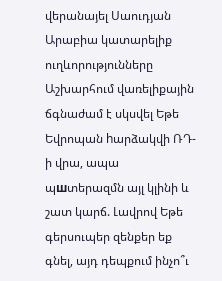վերանայել Սաուդյան Արաբիա կատարելիք ուղևորությունները Աշխարհում վառելիքային ճգնաժամ է սկսվել Եթե Եվրոպան hարձակվի ՌԴ-ի վրա, ապա պшտերազմն այլ կլինի և շատ կարճ. Լավրով Եթե գերսուպեր զենքեր եք գնել, այդ դեպքում ինչո՞ւ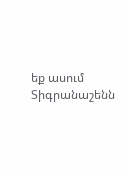եք ասում Տիգրանաշենն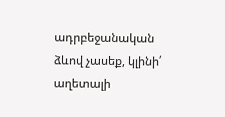ադրբեջանական ձևով չասեք, կլինի՛ աղետալի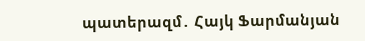պատերազմ․ Հայկ Ֆարմանյան